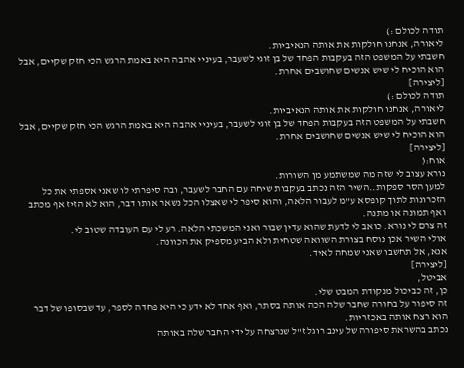תודה לכולם :)
ליאורה, אנחנו חולקות את אותה הנאיביות.
חשבתי על המשפט הזה בעקבות הפחד של בן זוגי לשעבר, בעיניי אהבה היא באמת הרגש הכי חזק שקיים, אבל הוא הוכיח לי שיש אנשים שחושבים אחרת.
[ליצירה]
תודה לכולם :)
ליאורה, אנחנו חולקות את אותה הנאיביות.
חשבתי על המשפט הזה בעקבות הפחד של בן זוגי לשעבר, בעיניי אהבה היא באמת הרגש הכי חזק שקיים, אבל הוא הוכיח לי שיש אנשים שחושבים אחרת.
[ליצירה]
אוח:(
נורא עצוב לי שזה מה שמשתמע מן השורות.
למען הסר ספקות..השיר הזה נכתב בעקבות שיחה עם החבר לשעבר, ובה סיפרתי לו שאני אספתי את כל הזכרונות לתוך קופסא ע"מ לעבור הלאה, והוא סיפר לי שאצלו הכל נשאר אותו דבר, הוא לא הזיז אף מכתב ואף תמונה או מתנה.
זה צרם לי נורא. כואב לי לדעת שהוא עדין שבור ואני המשכתי הלאה. רע לי עם העובדה שטוב לי.
אולי השיר אכן נוסח בצורת השוואה שטחית ולא הביע מספיק את הכוונה.
אנא, אל תחשבו שאני שמחה לאיד.
[ליצירה]
אביטל,
כן, זה כביכול מנקודת המבט שלי.
זה סיפור על בחורה שחבר שלה הכה אותה בסתר, ואף אחד לא ידע כי היא פחדה לספר, עד שבסופו של דבר הוא רצח אותה באכזריות.
נכתב בהשראת סיפורה של עינב רוגל ז"ל שנרצחה על ידי החבר שלה באותה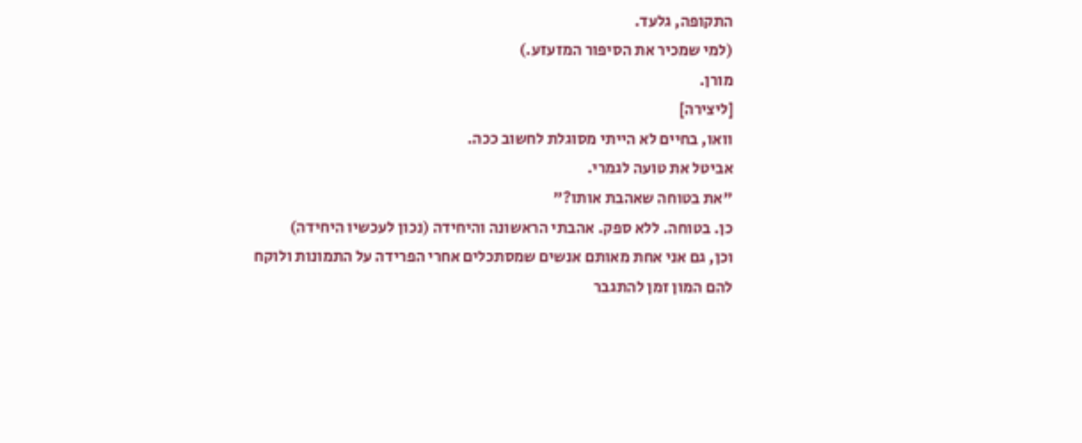התקופה, גלעד.
(למי שמכיר את הסיפור המזעזע.)
מורן.
[ליצירה]
וואו, בחיים לא הייתי מסוגלת לחשוב ככה.
אביטל את טועה לגמרי.
"את בטוחה שאהבת אותו?"
כן. בטוחה. ללא ספק. אהבתי הראשונה והיחידה (נכון לעכשיו היחידה)
וכן, גם אני אחת מאותם אנשים שמסתכלים אחרי הפרידה על התמונות ולוקח להם המון זמן להתגבר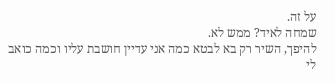על זה.
שמחה לאיד? ממש לא.
להיפך, השיר רק בא לבטא כמה אני עדיין חושבת עליו וכמה כואב לי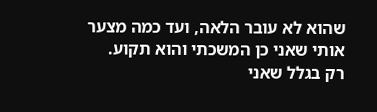שהוא לא עובר הלאה, ועד כמה מצער אותי שאני כן המשכתי והוא תקוע.
רק בגלל שאני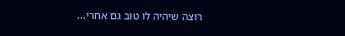רוצה שיהיה לו טוב גם אחרי...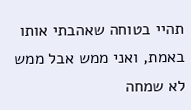תהיי בטוחה שאהבתי אותו באמת, ואני ממש אבל ממש לא שמחה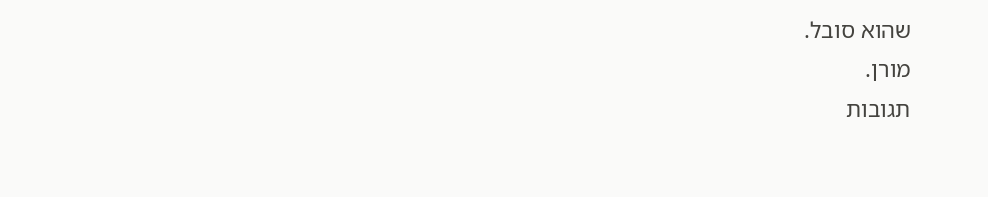שהוא סובל.
מורן.
תגובות